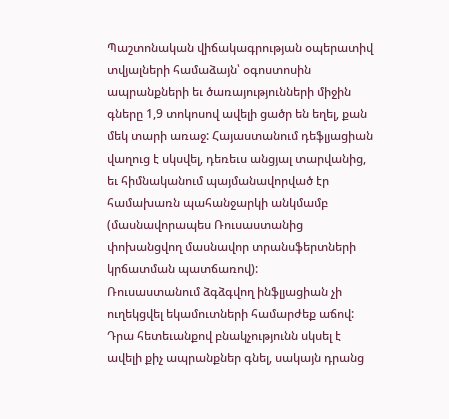Պաշտոնական վիճակագրության օպերատիվ տվյալների համաձայն՝ օգոստոսին ապրանքների եւ ծառայությունների միջին գները 1,9 տոկոսով ավելի ցածր են եղել, քան մեկ տարի առաջ: Հայաստանում դեֆլյացիան վաղուց է սկսվել, դեռեւս անցյալ տարվանից, եւ հիմնականում պայմանավորված էր համախառն պահանջարկի անկմամբ (մասնավորապես Ռուսաստանից փոխանցվող մասնավոր տրանսֆերտների կրճատման պատճառով):
Ռուսաստանում ձգձգվող ինֆլյացիան չի ուղեկցվել եկամուտների համարժեք աճով: Դրա հետեւանքով բնակչությունն սկսել է ավելի քիչ ապրանքներ գնել, սակայն դրանց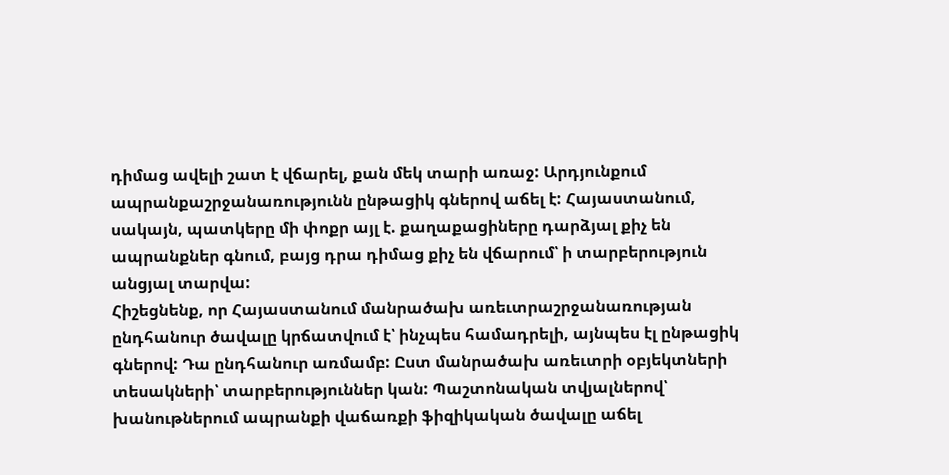դիմաց ավելի շատ է վճարել, քան մեկ տարի առաջ: Արդյունքում ապրանքաշրջանառությունն ընթացիկ գներով աճել է: Հայաստանում, սակայն, պատկերը մի փոքր այլ է. քաղաքացիները դարձյալ քիչ են ապրանքներ գնում, բայց դրա դիմաց քիչ են վճարում՝ ի տարբերություն անցյալ տարվա:
Հիշեցնենք, որ Հայաստանում մանրածախ առեւտրաշրջանառության ընդհանուր ծավալը կրճատվում է՝ ինչպես համադրելի, այնպես էլ ընթացիկ գներով: Դա ընդհանուր առմամբ: Ըստ մանրածախ առեւտրի օբյեկտների տեսակների՝ տարբերություններ կան: Պաշտոնական տվյալներով՝ խանութներում ապրանքի վաճառքի ֆիզիկական ծավալը աճել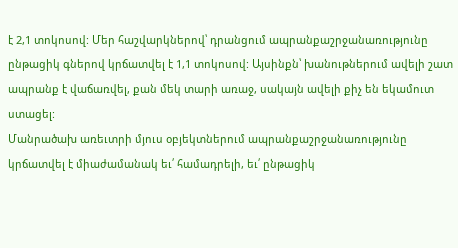է 2,1 տոկոսով: Մեր հաշվարկներով՝ դրանցում ապրանքաշրջանառությունը ընթացիկ գներով կրճատվել է 1,1 տոկոսով: Այսինքն՝ խանութներում ավելի շատ ապրանք է վաճառվել, քան մեկ տարի առաջ, սակայն ավելի քիչ են եկամուտ ստացել:
Մանրածախ առեւտրի մյուս օբյեկտներում ապրանքաշրջանառությունը կրճատվել է միաժամանակ եւ՛ համադրելի, եւ՛ ընթացիկ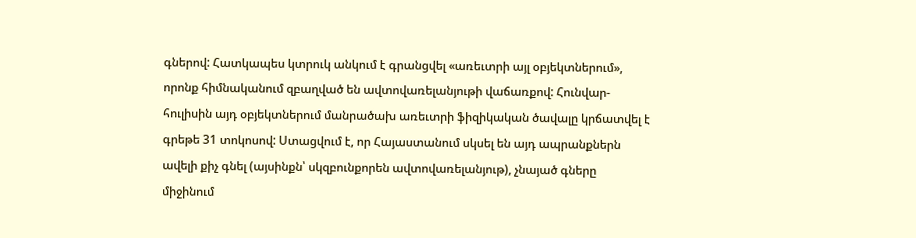գներով: Հատկապես կտրուկ անկում է գրանցվել «առեւտրի այլ օբյեկտներում», որոնք հիմնականում զբաղված են ավտովառելանյութի վաճառքով: Հունվար-հուլիսին այդ օբյեկտներում մանրածախ առեւտրի ֆիզիկական ծավալը կրճատվել է գրեթե 31 տոկոսով: Ստացվում է, որ Հայաստանում սկսել են այդ ապրանքներն ավելի քիչ գնել (այսինքն՝ սկզբունքորեն ավտովառելանյութ), չնայած գները միջինում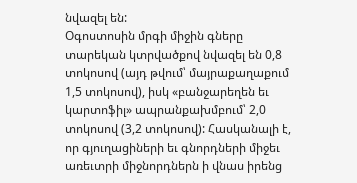նվազել են:
Օգոստոսին մրգի միջին գները տարեկան կտրվածքով նվազել են 0,8 տոկոսով (այդ թվում՝ մայրաքաղաքում 1,5 տոկոսով), իսկ «բանջարեղեն եւ կարտոֆիլ» ապրանքախմբում՝ 2,0 տոկոսով (3,2 տոկոսով): Հասկանալի է, որ գյուղացիների եւ գնորդների միջեւ առեւտրի միջնորդներն ի վնաս իրենց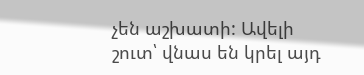չեն աշխատի: Ավելի շուտ՝ վնաս են կրել այդ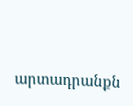արտադրանքն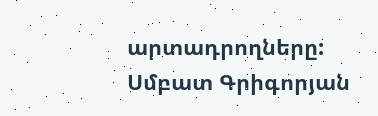արտադրողները:
Սմբատ Գրիգորյան